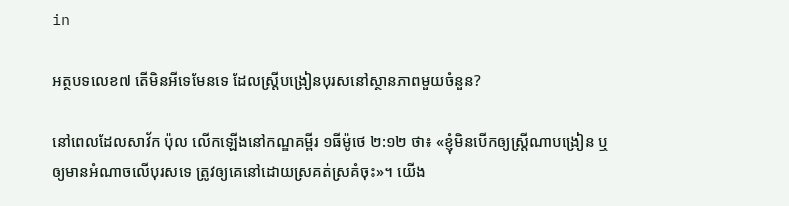in

អត្ថបទលេខ៧ តើមិនអីទេមែនទេ ដែលស្ត្រីបង្រៀនបុរសនៅស្ថានភាពមួយចំនួន?

នៅពេលដែលសាវ័ក ប៉ុល លើកឡើងនៅកណ្ឌគម្ពីរ ១ធីម៉ូថេ ២:១២ ថា៖ «ខ្ញុំមិនបើកឲ្យស្ត្រីណាបង្រៀន ឬឲ្យមានអំណាចលើបុរសទេ ត្រូវឲ្យគេនៅដោយស្រគត់ស្រគំចុះ»។ យើង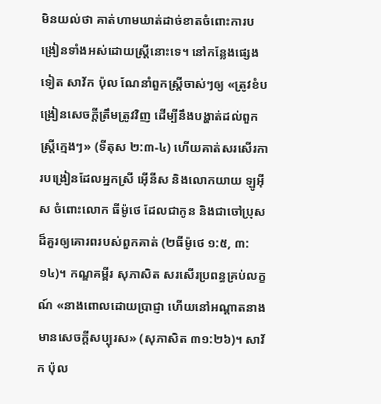មិនយល់ថា គាត់ហាមឃាត់ដាច់ខាតចំពោះការបង្រៀនទាំងអស់ដោយស្ត្រីនោះទេ។ នៅកន្លែងផ្សេងទៀត សាវ័ក ប៉ុល ណែនាំពួកស្ត្រីចាស់ៗឲ្យ «ត្រូវខំបង្រៀនសេចក្ដីត្រឹមត្រូវវិញ ដើម្បីនឹងបង្ហាត់ដល់ពួកស្ត្រីក្មេងៗ» (ទីតុស ២:៣-៤) ហើយគាត់សរសើរការបង្រៀនដែលអ្នកស្រី អ៊ើនីស និងលោកយាយ ឡូអ៊ីស ចំពោះលោក ធីម៉ូថេ ដែលជាកូន និងជាចៅប្រុសដ៏គួរឲ្យគោរពរបស់ពួកគាត់ (២ធីម៉ូថេ ១:៥, ៣:១៤)។ កណ្ឌគម្ពីរ សុភាសិត សរសើរប្រពន្ធគ្រប់លក្ខណ៍ «នាងពោលដោយប្រាជ្ញា ហើយនៅអណ្ដាតនាងមានសេចក្ដីសប្បុរស» (សុភាសិត ៣១:២៦)។ សាវ័ក ប៉ុល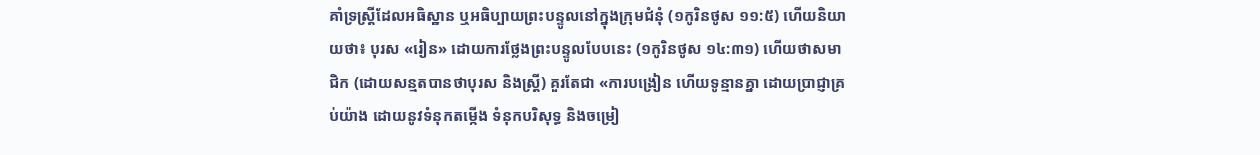គាំទ្រស្ត្រីដែលអធិស្ឋាន ឬអធិប្បាយព្រះបន្ទូលនៅក្នុងក្រុមជំនុំ (១កូរិនថូស ១១:៥) ហើយនិយាយថា៖ បុរស «រៀន» ដោយការថ្លែងព្រះបន្ទូលបែបនេះ (១កូរិនថូស ១៤:៣១) ហើយថាសមាជិក (ដោយសន្មតបានថាបុរស និងស្ត្រី) គួរតែជា «ការបង្រៀន ហើយទូន្មានគ្នា ដោយប្រាជ្ញាគ្រប់យ៉ាង ដោយនូវទំនុកតម្កើង ទំនុកបរិសុទ្ធ និងចម្រៀ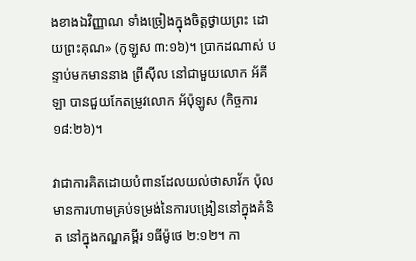ងខាងឯវិញ្ញាណ ទាំងច្រៀងក្នុងចិត្តថ្វាយព្រះ ដោយព្រះគុណ» (កូឡូស ៣:១៦)។ ប្រាកដណាស់ បន្ទាប់មកមាននាង ព្រីស៊ីល នៅជាមួយលោក អ័គីឡា បានជួយកែតម្រូវលោក អ័ប៉ុឡូស (កិច្ចការ ១៨:២៦)។

វាជាការគិតដោយបំពានដែលយល់ថាសាវ័ក ប៉ុល មានការហាមគ្រប់ទម្រង់នៃការបង្រៀននៅក្នុងគំនិត នៅក្នុងកណ្ឌគម្ពីរ ១ធីម៉ូថេ ២:១២។ កា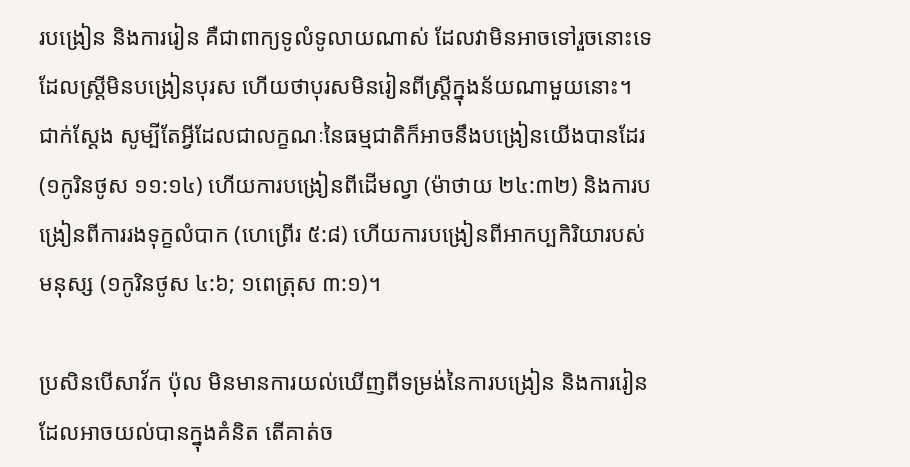របង្រៀន និងការរៀន គឺជាពាក្យទូលំទូលាយណាស់ ដែលវាមិនអាចទៅរួចនោះទេ ដែលស្ត្រីមិនបង្រៀនបុរស ហើយថាបុរសមិនរៀនពីស្ត្រីក្នុងន័យណាមួយនោះ។ ជាក់ស្ដែង សូម្បីតែអ្វីដែលជាលក្ខណៈនៃធម្មជាតិក៏អាចនឹងបង្រៀនយើងបានដែរ (១កូរិនថូស ១១:១៤) ហើយការបង្រៀនពីដើមល្វា (ម៉ាថាយ ២៤:៣២) និងការបង្រៀនពីការរងទុក្ខលំបាក (ហេព្រើរ ៥:៨) ហើយការបង្រៀនពីអាកប្បកិរិយារបស់មនុស្ស (១កូរិនថូស ៤:៦; ១ពេត្រុស ៣:១)។

ប្រសិនបើសាវ័ក ប៉ុល មិនមានការយល់ឃើញពីទម្រង់នៃការបង្រៀន និងការរៀនដែលអាចយល់បានក្នុងគំនិត តើគាត់ច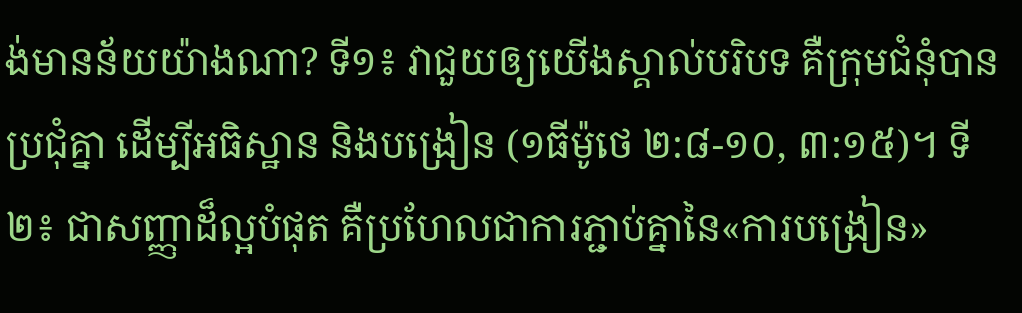ង់មានន័យយ៉ាងណា? ទី១៖ វាជួយឲ្យយើងស្គាល់បរិបទ គឺក្រុមជំនុំបានប្រជុំគ្នា ដើម្បីអធិស្ឋាន និងបង្រៀន (១ធីម៉ូថេ ២:៨-១០, ៣:១៥)។ ទី២៖ ជាសញ្ញាដ៏ល្អបំផុត គឺប្រហែលជាការភ្ជាប់គ្នានៃ«ការបង្រៀន»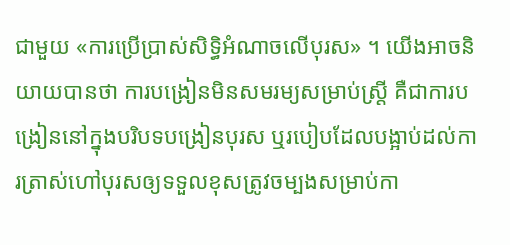ជាមួយ «ការប្រើប្រាស់សិទ្ធិអំណាចលើបុរស» ។ យើងអាចនិយាយបានថា ការបង្រៀនមិនសមរម្យសម្រាប់ស្ត្រី គឺជាការបង្រៀននៅក្នុងបរិបទបង្រៀនបុរស ឬរបៀបដែលបង្អាប់ដល់ការត្រាស់ហៅបុរសឲ្យទទួលខុសត្រូវចម្បងសម្រាប់កា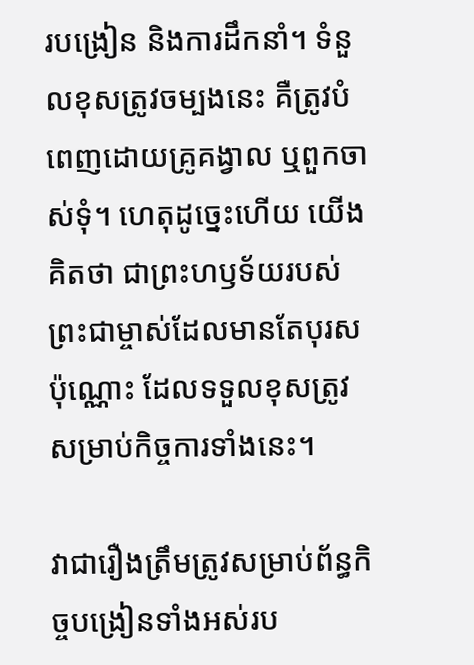របង្រៀន និងការដឹកនាំ។ ទំនួលខុសត្រូវចម្បងនេះ គឺត្រូវបំពេញដោយគ្រូគង្វាល ឬពួកចាស់ទុំ។ ហេតុដូច្នេះហើយ យើងគិតថា ជាព្រះហឫទ័យរបស់ព្រះជាម្ចាស់ដែលមានតែបុរសប៉ុណ្ណោះ ដែលទទួលខុសត្រូវសម្រាប់កិច្ចការទាំងនេះ។

វាជារឿងត្រឹមត្រូវសម្រាប់ព័ន្ធកិច្ចបង្រៀនទាំងអស់រប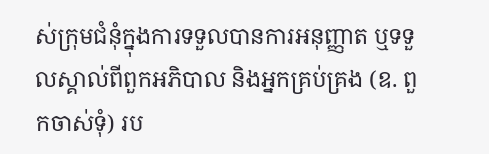ស់ក្រុមជំនុំក្នុងការទទួលបានការអនុញ្ញាត ឬទទួលស្គាល់ពីពួកអភិបាល និងអ្នកគ្រប់គ្រង (ឧ. ពួកចាស់ទុំ) រប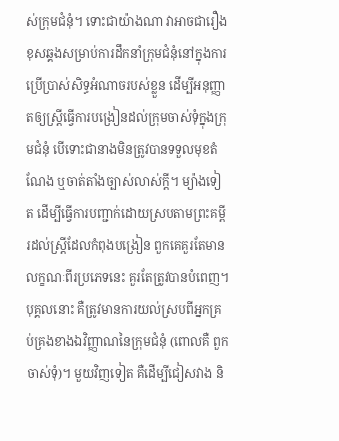ស់ក្រុមជំនុំ។ ទោះជាយ៉ាងណា វាអាចជារឿងខុសឆ្គងសម្រាប់ការដឹកនាំក្រុមជំនុំនៅក្នុងការប្រើប្រាស់សិទ្ធអំណាចរបស់ខ្លួន ដើម្បីអនុញ្ញាតឲ្យស្ត្រីធ្វើការបង្រៀនដល់ក្រុមចាស់ទុំក្នុងក្រុមជំនុំ បើទោះជានាងមិនត្រូវបានទទួលមុខតំណែង ឬចាត់តាំងច្បាស់លាស់ក្ដី។ ម្យ៉ាងទៀត ដើម្បីធ្វើការបញ្ជាក់ដោយស្របតាមព្រះគម្ពីរដល់ស្ត្រីដែលកំពុងបង្រៀន ពួកគេគួរតែមានលក្ខណៈពីរប្រភេទនេះ គួរតែត្រូវបានបំពេញ។ បុគ្គលនោះ គឺត្រូវមានការយល់ស្របពីអ្នកគ្រប់គ្រងខាងឯវិញ្ញាណនៃក្រុមជំនុំ (ពោលគឺ ពួកចាស់ទុំ)។ មួយវិញទៀត គឺដើម្បីជៀសវាង និ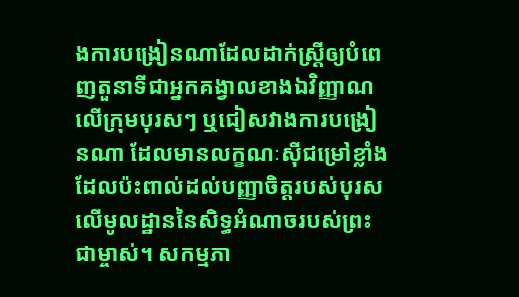ងការបង្រៀនណាដែលដាក់ស្ត្រីឲ្យបំពេញតួនាទីជាអ្នកគង្វាលខាងឯវិញ្ញាណលើក្រុមបុរសៗ ឬជៀសវាងការបង្រៀនណា ដែលមានលក្ខណៈស៊ីជម្រៅខ្លាំង ដែលប៉ះពាល់ដល់បញ្ញាចិត្តរបស់បុរសលើមូលដ្ឋាននៃសិទ្ធអំណាចរបស់ព្រះជាម្ចាស់។ សកម្មភា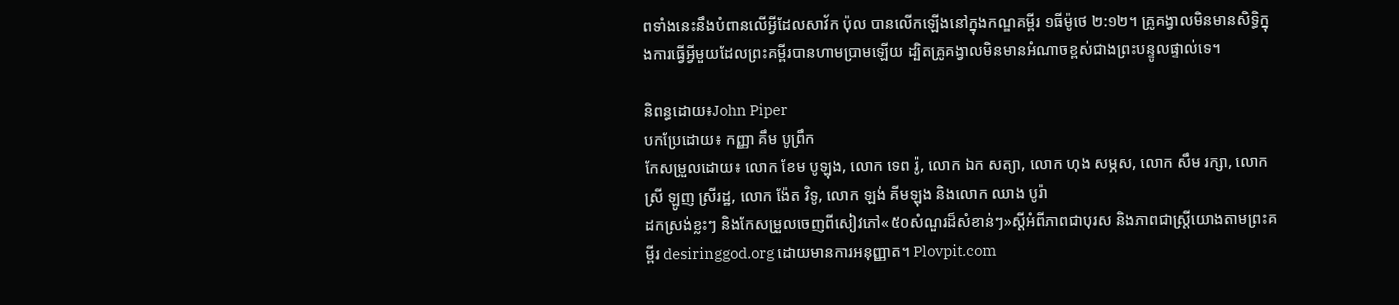ពទាំងនេះនឹងបំពានលើអ្វីដែលសាវ័ក ប៉ុល បានលើកឡើងនៅក្នុងកណ្ឌគម្ពីរ ១ធីម៉ូថេ ២:១២។ គ្រូគង្វាលមិនមានសិទ្ធិក្នុងការធ្វើអ្វីមួយដែលព្រះគម្ពីរបានហាមប្រាមឡើយ ដ្បិតគ្រូគង្វាលមិនមានអំណាចខ្ពស់ជាងព្រះបន្ទូលផ្ទាល់ទេ។

និពន្ធដោយ៖John Piper
បកប្រែដោយ៖ កញ្ញា គឹម បូព្រឹក
កែសម្រួលដោយ៖ លោក ខែម បូឡុង, លោក ទេព រ៉ូ, លោក ឯក សត្យា, លោក ហុង សម្ភស, លោក សឹម រក្សា, លោកស្រី ឡូញ ស្រីរដ្ឋ, លោក ង៉ែត វិទូ, លោក ឡង់ គីមឡុង និងលោក ឈាង បូរ៉ា
ដកស្រង់ខ្លះៗ និងកែសម្រួលចេញពីសៀវភៅ«៥០សំណួរដ៏សំខាន់ៗ»ស្ដីអំពីភាពជាបុរស និងភាពជាស្ត្រីយោងតាមព្រះគម្ពីរ desiringgod.org ដោយមានការអនុញ្ញាត។ Plovpit.com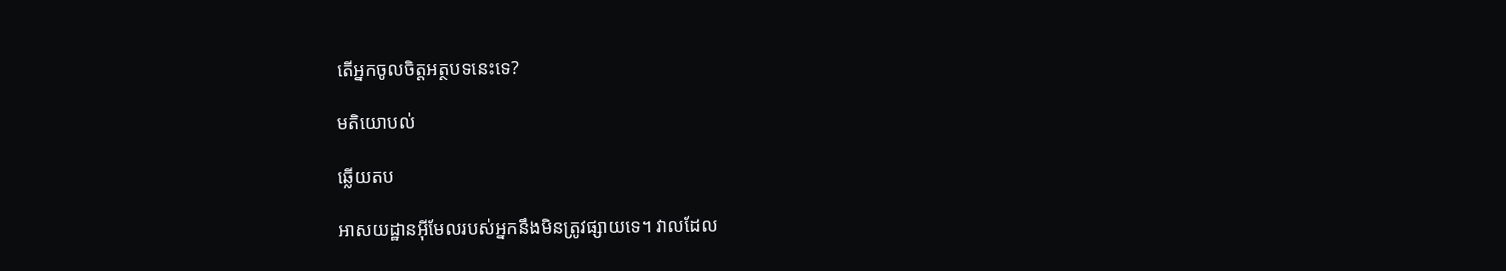តើអ្នកចូលចិត្តអត្ថបទនេះទេ?

មតិយោបល់

ឆ្លើយតប

អាសយដ្ឋានអ៊ីមែលរបស់អ្នកនឹងមិនត្រូវផ្សាយទេ។ វាលដែល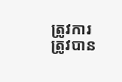ត្រូវការត្រូវបាន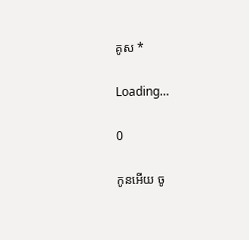គូស *

Loading…

0

កូនអើយ ចូ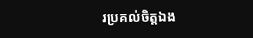រប្រគល់ចិត្តឯង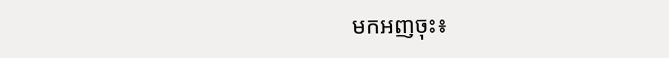មកអញចុះ៖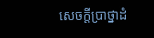សេចក្ដីប្រាថ្នាដំ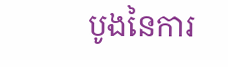បូងនៃការ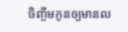ចិញ្ចឹមកូនឲ្យមានល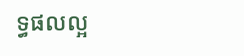ទ្ធផលល្អ